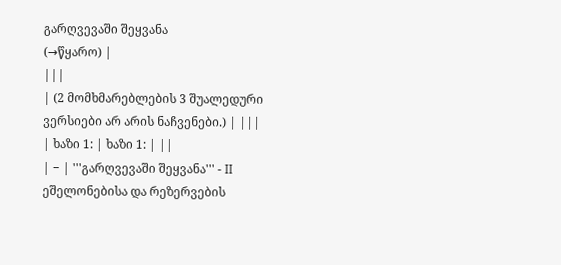გარღვევაში შეყვანა
(→წყარო) |
|||
| (2 მომხმარებლების 3 შუალედური ვერსიები არ არის ნაჩვენები.) | |||
| ხაზი 1: | ხაზი 1: | ||
| − | '''გარღვევაში შეყვანა''' - II ეშელონებისა და რეზერვების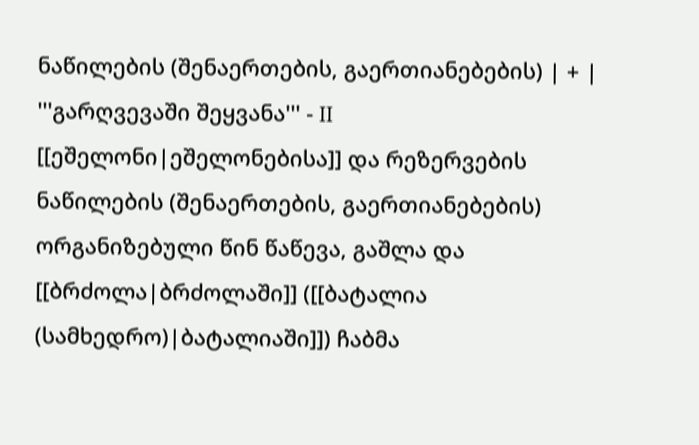ნაწილების (შენაერთების, გაერთიანებების) | + | '''გარღვევაში შეყვანა''' - II [[ეშელონი|ეშელონებისა]] და რეზერვების ნაწილების (შენაერთების, გაერთიანებების) ორგანიზებული წინ წაწევა, გაშლა და [[ბრძოლა|ბრძოლაში]] ([[ბატალია (სამხედრო)|ბატალიაში]]) ჩაბმა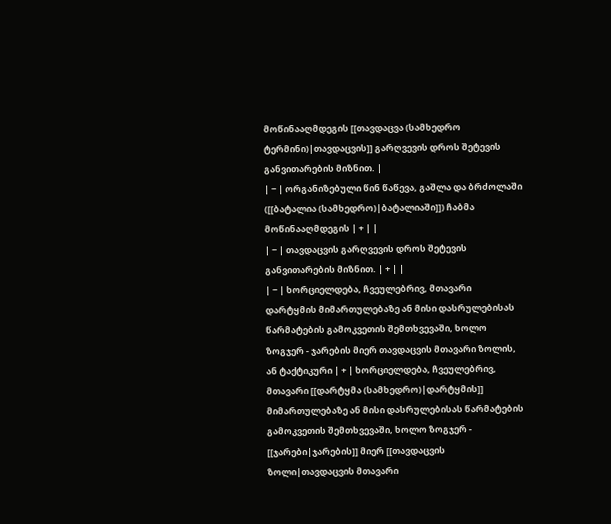მოწინააღმდეგის [[თავდაცვა (სამხედრო ტერმინი)|თავდაცვის]] გარღვევის დროს შეტევის განვითარების მიზნით. |
| − | ორგანიზებული წინ წაწევა, გაშლა და ბრძოლაში ([[ბატალია (სამხედრო)|ბატალიაში]]) ჩაბმა მოწინააღმდეგის | + | |
| − | თავდაცვის გარღვევის დროს შეტევის განვითარების მიზნით. | + | |
| − | ხორციელდება, ჩვეულებრივ, მთავარი დარტყმის მიმართულებაზე ან მისი დასრულებისას წარმატების გამოკვეთის შემთხვევაში, ხოლო ზოგჯერ - ჯარების მიერ თავდაცვის მთავარი ზოლის, ან ტაქტიკური | + | ხორციელდება, ჩვეულებრივ, მთავარი [[დარტყმა (სამხედრო)|დარტყმის]] მიმართულებაზე ან მისი დასრულებისას წარმატების გამოკვეთის შემთხვევაში, ხოლო ზოგჯერ - [[ჯარები|ჯარების]] მიერ [[თავდაცვის ზოლი|თავდაცვის მთავარი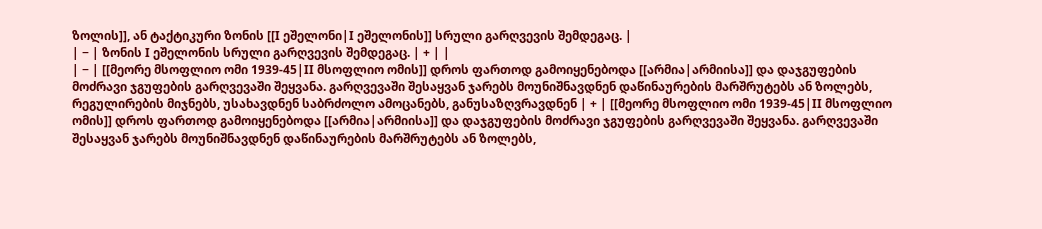ზოლის]], ან ტაქტიკური ზონის [[I ეშელონი|I ეშელონის]] სრული გარღვევის შემდეგაც. |
| − | ზონის I ეშელონის სრული გარღვევის შემდეგაც. | + | |
| − | [[მეორე მსოფლიო ომი 1939-45|II მსოფლიო ომის]] დროს ფართოდ გამოიყენებოდა [[არმია|არმიისა]] და დაჯგუფების მოძრავი ჯგუფების გარღვევაში შეყვანა. გარღვევაში შესაყვან ჯარებს მოუნიშნავდნენ დაწინაურების მარშრუტებს ან ზოლებს, რეგულირების მიჯნებს, უსახავდნენ საბრძოლო ამოცანებს, განუსაზღვრავდნენ | + | [[მეორე მსოფლიო ომი 1939-45|II მსოფლიო ომის]] დროს ფართოდ გამოიყენებოდა [[არმია|არმიისა]] და დაჯგუფების მოძრავი ჯგუფების გარღვევაში შეყვანა. გარღვევაში შესაყვან ჯარებს მოუნიშნავდნენ დაწინაურების მარშრუტებს ან ზოლებს,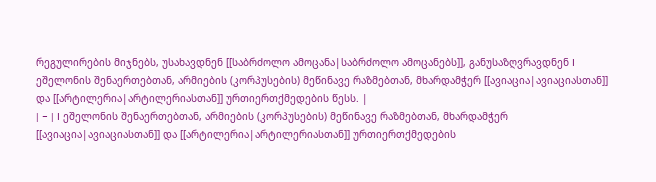რეგულირების მიჯნებს, უსახავდნენ [[საბრძოლო ამოცანა|საბრძოლო ამოცანებს]], განუსაზღვრავდნენ I ეშელონის შენაერთებთან, არმიების (კორპუსების) მეწინავე რაზმებთან, მხარდამჭერ [[ავიაცია|ავიაციასთან]] და [[არტილერია|არტილერიასთან]] ურთიერთქმედების წესს. |
| − | I ეშელონის შენაერთებთან, არმიების (კორპუსების) მეწინავე რაზმებთან, მხარდამჭერ [[ავიაცია|ავიაციასთან]] და [[არტილერია|არტილერიასთან]] ურთიერთქმედების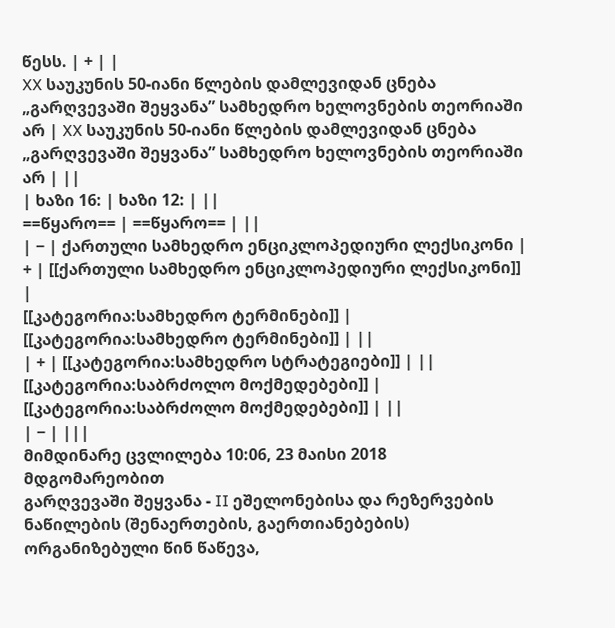წესს. | + | |
XX საუკუნის 50-იანი წლების დამლევიდან ცნება „გარღვევაში შეყვანა” სამხედრო ხელოვნების თეორიაში არ | XX საუკუნის 50-იანი წლების დამლევიდან ცნება „გარღვევაში შეყვანა” სამხედრო ხელოვნების თეორიაში არ | ||
| ხაზი 16: | ხაზი 12: | ||
==წყარო== | ==წყარო== | ||
| − | ქართული სამხედრო ენციკლოპედიური ლექსიკონი | + | [[ქართული სამხედრო ენციკლოპედიური ლექსიკონი]] |
[[კატეგორია:სამხედრო ტერმინები]] | [[კატეგორია:სამხედრო ტერმინები]] | ||
| + | [[კატეგორია:სამხედრო სტრატეგიები]] | ||
[[კატეგორია:საბრძოლო მოქმედებები]] | [[კატეგორია:საბრძოლო მოქმედებები]] | ||
| − | |||
მიმდინარე ცვლილება 10:06, 23 მაისი 2018 მდგომარეობით
გარღვევაში შეყვანა - II ეშელონებისა და რეზერვების ნაწილების (შენაერთების, გაერთიანებების) ორგანიზებული წინ წაწევა,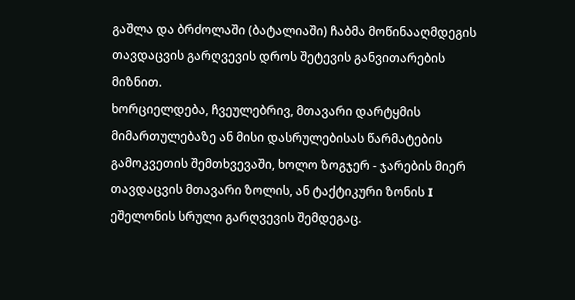გაშლა და ბრძოლაში (ბატალიაში) ჩაბმა მოწინააღმდეგის თავდაცვის გარღვევის დროს შეტევის განვითარების მიზნით.
ხორციელდება, ჩვეულებრივ, მთავარი დარტყმის მიმართულებაზე ან მისი დასრულებისას წარმატების გამოკვეთის შემთხვევაში, ხოლო ზოგჯერ - ჯარების მიერ თავდაცვის მთავარი ზოლის, ან ტაქტიკური ზონის I ეშელონის სრული გარღვევის შემდეგაც.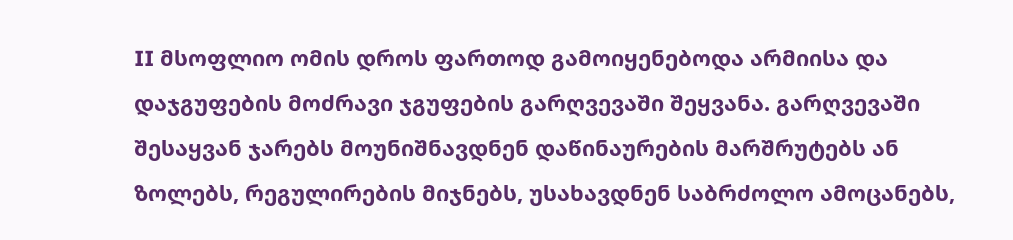II მსოფლიო ომის დროს ფართოდ გამოიყენებოდა არმიისა და დაჯგუფების მოძრავი ჯგუფების გარღვევაში შეყვანა. გარღვევაში შესაყვან ჯარებს მოუნიშნავდნენ დაწინაურების მარშრუტებს ან ზოლებს, რეგულირების მიჯნებს, უსახავდნენ საბრძოლო ამოცანებს,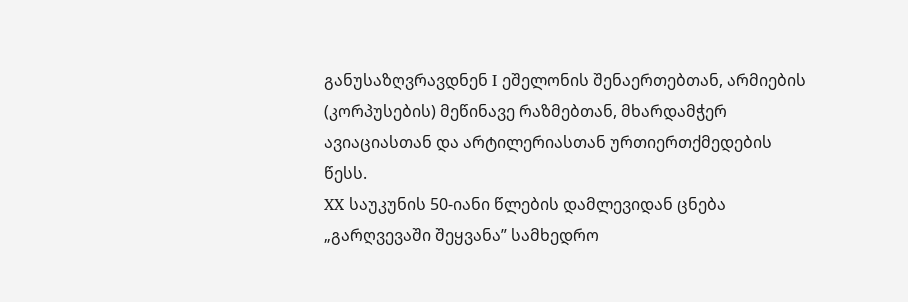განუსაზღვრავდნენ I ეშელონის შენაერთებთან, არმიების (კორპუსების) მეწინავე რაზმებთან, მხარდამჭერ ავიაციასთან და არტილერიასთან ურთიერთქმედების წესს.
XX საუკუნის 50-იანი წლების დამლევიდან ცნება „გარღვევაში შეყვანა” სამხედრო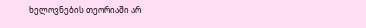ხელოვნების თეორიაში არ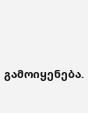გამოიყენება.